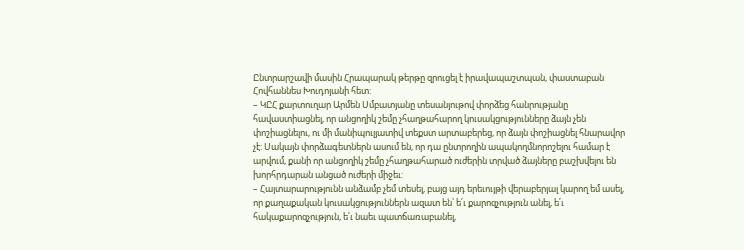Ընտրարշավի մասին Հրապարակ թերթը զրուցել է իրավապաշտպան, փաստաբան Հովհաննես Խուդոյանի հետ:
– ԿԸՀ քարտուղար Արմեն Սմբատյանը տեսանյութով փորձեց հանրությանը հավաստիացնել, որ անցողիկ շեմը չհաղթահարող կուսակցությունները ձայն չեն փոշիացնելու, ու մի մանիպուլյատիվ տեքստ արտաբերեց, որ ձայն փոշիացնել հնարավոր չէ: Սակայն փորձագետներն ասում են, որ դա ընտրողին ապակողմնորոշելու համար է արվում, քանի որ անցողիկ շեմը չհաղթահարած ուժերին տրված ձայները բաշխվելու են խորհրդարան անցած ուժերի միջեւ:
– Հայտարարությունն անձամբ չեմ տեսել, բայց այդ երեւույթի վերաբերյալ կարող եմ ասել, որ քաղաքական կուսակցություններն ազատ են՝ ե՛ւ քարոզչություն անել, ե՛ւ հակաքարոզչություն, ե՛ւ նաեւ պատճառաբանել,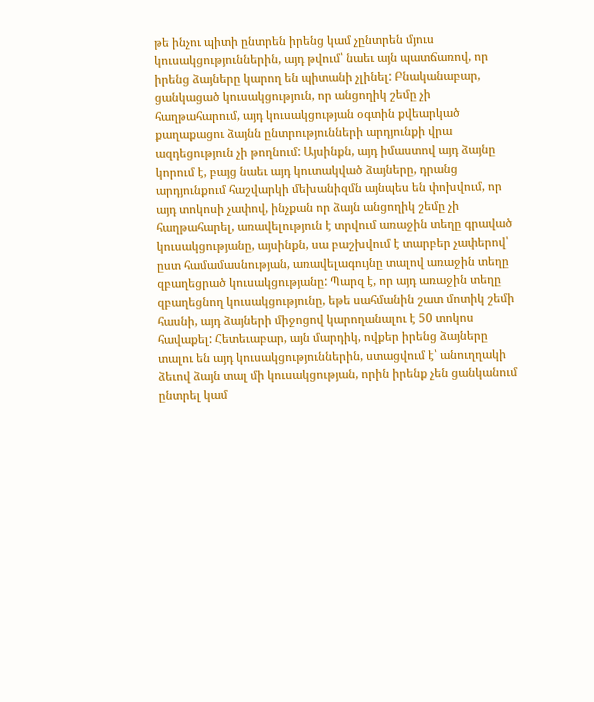թե ինչու պիտի ընտրեն իրենց կամ չընտրեն մյուս կուսակցություններին, այդ թվում՝ նաեւ այն պատճառով, որ իրենց ձայները կարող են պիտանի չլինել: Բնականաբար, ցանկացած կուսակցություն, որ անցողիկ շեմը չի հաղթահարում, այդ կուսակցության օգտին քվեարկած քաղաքացու ձայնն ընտրությունների արդյունքի վրա ազդեցություն չի թողնում: Այսինքն, այդ իմաստով այդ ձայնը կորում է, բայց նաեւ այդ կուտակված ձայները, դրանց արդյունքում հաշվարկի մեխանիզմն այնպես են փոխվում, որ այդ տոկոսի չափով, ինչքան որ ձայն անցողիկ շեմը չի հաղթահարել, առավելություն է տրվում առաջին տեղը գրաված կուսակցությանը, այսինքն, սա բաշխվում է տարբեր չափերով՝ ըստ համամասնության, առավելագույնը տալով առաջին տեղը զբաղեցրած կուսակցությանը: Պարզ է, որ այդ առաջին տեղը զբաղեցնող կուսակցությունը, եթե սահմանին շատ մոտիկ շեմի հասնի, այդ ձայների միջոցով կարողանալու է 50 տոկոս հավաքել: Հետեւաբար, այն մարդիկ, ովքեր իրենց ձայները տալու են այդ կուսակցություններին, ստացվում է՝ անուղղակի ձեւով ձայն տալ մի կուսակցության, որին իրենք չեն ցանկանում ընտրել կամ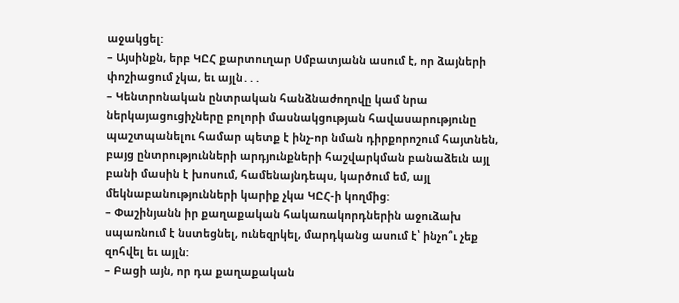աջակցել:
– Այսինքն, երբ ԿԸՀ քարտուղար Սմբատյանն ասում է, որ ձայների փոշիացում չկա, եւ այլն․․․
– Կենտրոնական ընտրական հանձնաժողովը կամ նրա ներկայացուցիչները բոլորի մասնակցության հավասարությունը պաշտպանելու համար պետք է ինչ-որ նման դիրքորոշում հայտնեն, բայց ընտրությունների արդյունքների հաշվարկման բանաձեւն այլ բանի մասին է խոսում, համենայնդեպս, կարծում եմ, այլ մեկնաբանությունների կարիք չկա ԿԸՀ-ի կողմից:
– Փաշինյանն իր քաղաքական հակառակորդներին աջուձախ սպառնում է նստեցնել, ունեզրկել, մարդկանց ասում է՝ ինչո՞ւ չեք զոհվել եւ այլն:
– Բացի այն, որ դա քաղաքական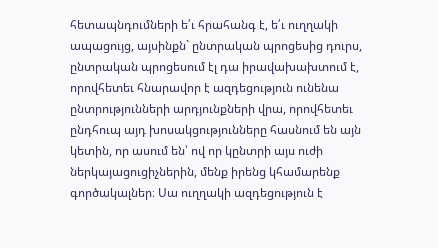հետապնդումների ե՛ւ հրահանգ է, ե՛ւ ուղղակի ապացույց, այսինքն` ընտրական պրոցեսից դուրս, ընտրական պրոցեսում էլ դա իրավախախտում է, որովհետեւ հնարավոր է ազդեցություն ունենա ընտրությունների արդյունքների վրա, որովհետեւ ընդհուպ այդ խոսակցությունները հասնում են այն կետին, որ ասում են՝ ով որ կընտրի այս ուժի ներկայացուցիչներին, մենք իրենց կհամարենք գործակալներ։ Սա ուղղակի ազդեցություն է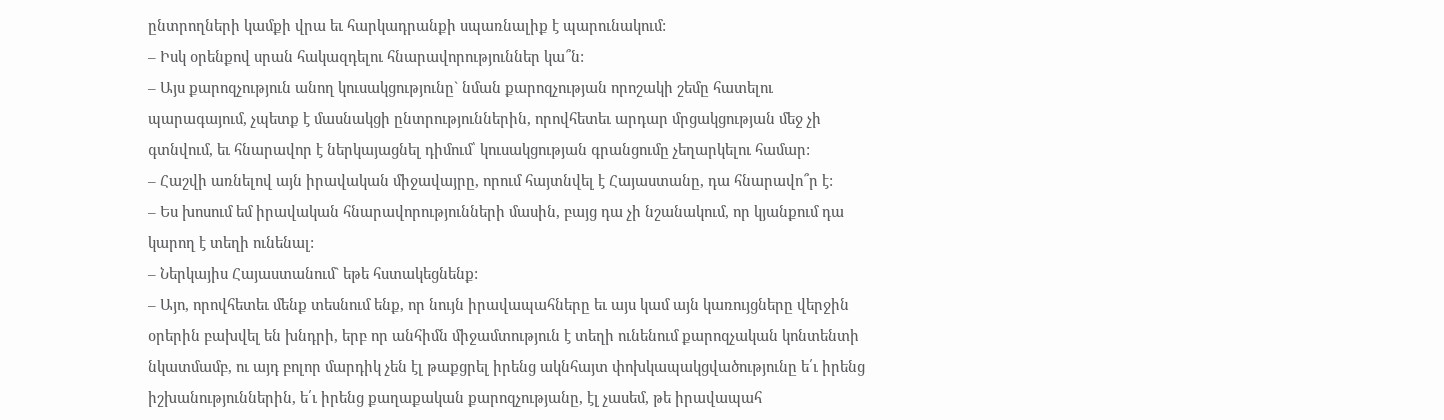ընտրողների կամքի վրա եւ հարկադրանքի սպառնալիք է պարունակում:
– Իսկ օրենքով սրան հակազդելու հնարավորություններ կա՞ն:
– Այս քարոզչություն անող կուսակցությունը` նման քարոզչության որոշակի շեմը հատելու պարագայում, չպետք է մասնակցի ընտրություններին, որովհետեւ արդար մրցակցության մեջ չի գտնվում, եւ հնարավոր է ներկայացնել դիմում՝ կուսակցության գրանցումը չեղարկելու համար:
– Հաշվի առնելով այն իրավական միջավայրը, որում հայտնվել է Հայաստանը, դա հնարավո՞ր է:
– Ես խոսում եմ իրավական հնարավորությունների մասին, բայց դա չի նշանակում, որ կյանքում դա կարող է տեղի ունենալ:
– Ներկայիս Հայաստանում` եթե հստակեցնենք:
– Այո, որովհետեւ մենք տեսնում ենք, որ նույն իրավապահները եւ այս կամ այն կառույցները վերջին օրերին բախվել են խնդրի, երբ որ անհիմն միջամտություն է տեղի ունենում քարոզչական կոնտենտի նկատմամբ, ու այդ բոլոր մարդիկ չեն էլ թաքցրել իրենց ակնհայտ փոխկապակցվածությունը ե՛ւ իրենց իշխանություններին, ե՛ւ իրենց քաղաքական քարոզչությանը, էլ չասեմ, թե իրավապահ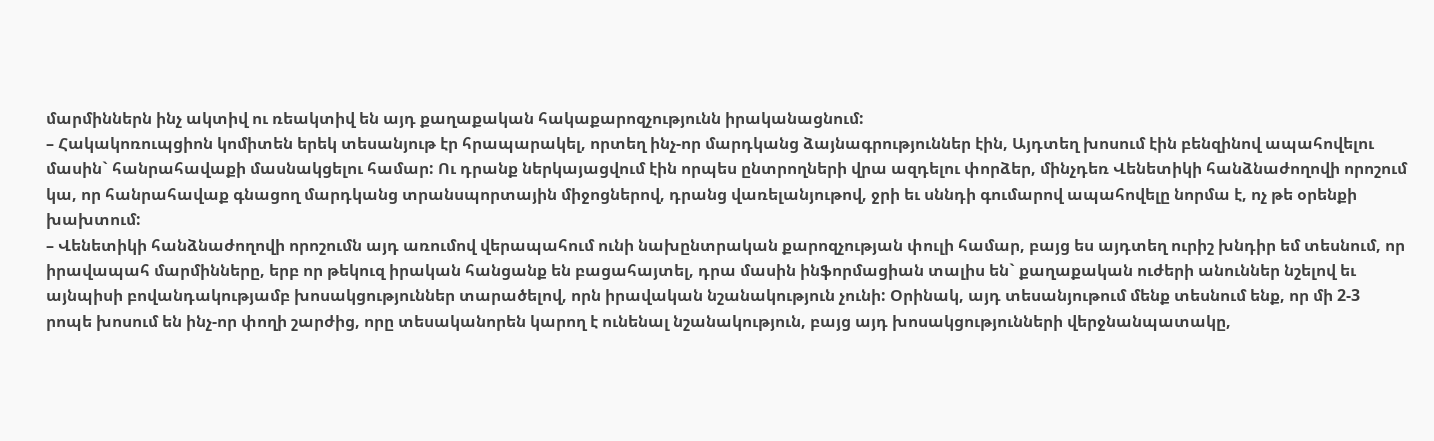մարմիններն ինչ ակտիվ ու ռեակտիվ են այդ քաղաքական հակաքարոզչությունն իրականացնում:
– Հակակոռուպցիոն կոմիտեն երեկ տեսանյութ էր հրապարակել, որտեղ ինչ-որ մարդկանց ձայնագրություններ էին, Այդտեղ խոսում էին բենզինով ապահովելու մասին` հանրահավաքի մասնակցելու համար: Ու դրանք ներկայացվում էին որպես ընտրողների վրա ազդելու փորձեր, մինչդեռ Վենետիկի հանձնաժողովի որոշում կա, որ հանրահավաք գնացող մարդկանց տրանսպորտային միջոցներով, դրանց վառելանյութով, ջրի եւ սննդի գումարով ապահովելը նորմա է, ոչ թե օրենքի խախտում:
– Վենետիկի հանձնաժողովի որոշումն այդ առումով վերապահում ունի նախընտրական քարոզչության փուլի համար, բայց ես այդտեղ ուրիշ խնդիր եմ տեսնում, որ իրավապահ մարմինները, երբ որ թեկուզ իրական հանցանք են բացահայտել, դրա մասին ինֆորմացիան տալիս են` քաղաքական ուժերի անուններ նշելով եւ այնպիսի բովանդակությամբ խոսակցություններ տարածելով, որն իրավական նշանակություն չունի: Օրինակ, այդ տեսանյութում մենք տեսնում ենք, որ մի 2-3 րոպե խոսում են ինչ-որ փողի շարժից, որը տեսականորեն կարող է ունենալ նշանակություն, բայց այդ խոսակցությունների վերջնանպատակը,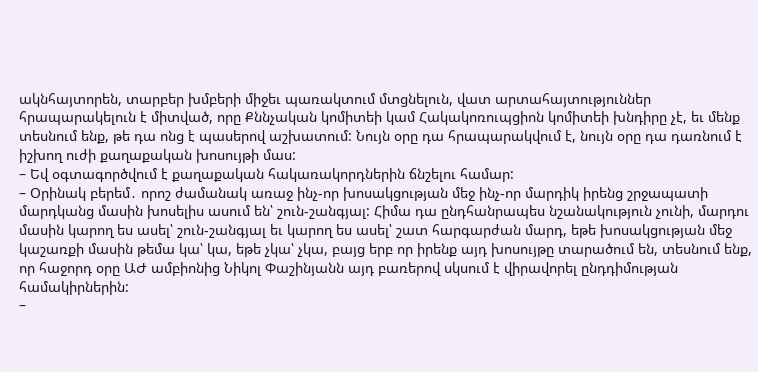ակնհայտորեն, տարբեր խմբերի միջեւ պառակտում մտցնելուն, վատ արտահայտություններ հրապարակելուն է միտված, որը Քննչական կոմիտեի կամ Հակակոռուպցիոն կոմիտեի խնդիրը չէ, եւ մենք տեսնում ենք, թե դա ոնց է պասերով աշխատում: Նույն օրը դա հրապարակվում է, նույն օրը դա դառնում է իշխող ուժի քաղաքական խոսույթի մաս:
– Եվ օգտագործվում է քաղաքական հակառակորդներին ճնշելու համար:
– Օրինակ բերեմ․ որոշ ժամանակ առաջ ինչ-որ խոսակցության մեջ ինչ-որ մարդիկ իրենց շրջապատի մարդկանց մասին խոսելիս ասում են՝ շուն-շանգյալ: Հիմա դա ընդհանրապես նշանակություն չունի, մարդու մասին կարող ես ասել՝ շուն-շանգյալ եւ կարող ես ասել՝ շատ հարգարժան մարդ, եթե խոսակցության մեջ կաշառքի մասին թեմա կա՝ կա, եթե չկա՝ չկա, բայց երբ որ իրենք այդ խոսույթը տարածում են, տեսնում ենք, որ հաջորդ օրը ԱԺ ամբիոնից Նիկոլ Փաշինյանն այդ բառերով սկսում է վիրավորել ընդդիմության համակիրներին:
–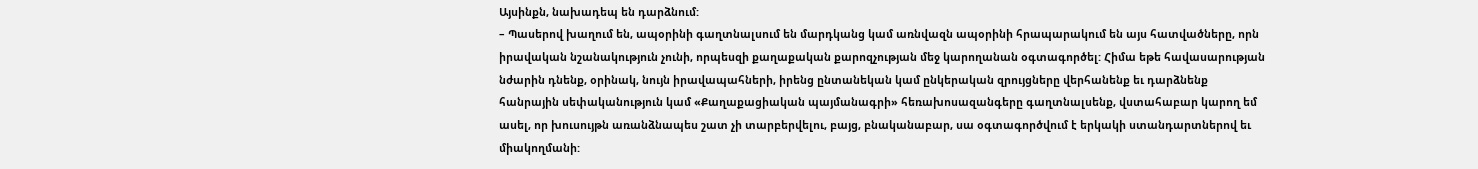Այսինքն, նախադեպ են դարձնում:
– Պասերով խաղում են, ապօրինի գաղտնալսում են մարդկանց կամ առնվազն ապօրինի հրապարակում են այս հատվածները, որն իրավական նշանակություն չունի, որպեսզի քաղաքական քարոզչության մեջ կարողանան օգտագործել: Հիմա եթե հավասարության նժարին դնենք, օրինակ, նույն իրավապահների, իրենց ընտանեկան կամ ընկերական զրույցները վերհանենք եւ դարձնենք հանրային սեփականություն կամ «Քաղաքացիական պայմանագրի» հեռախոսազանգերը գաղտնալսենք, վստահաբար կարող եմ ասել, որ խուսույթն առանձնապես շատ չի տարբերվելու, բայց, բնականաբար, սա օգտագործվում է երկակի ստանդարտներով եւ միակողմանի: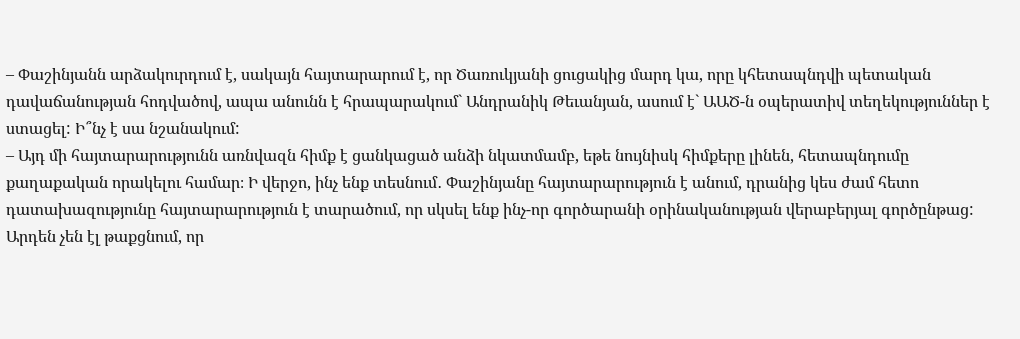– Փաշինյանն արձակուրդում է, սակայն հայտարարում է, որ Ծառուկյանի ցուցակից մարդ կա, որը կհետապնդվի պետական դավաճանության հոդվածով, ապա անունն է հրապարակում` Անդրանիկ Թեւանյան, ասում է` ԱԱԾ-ն օպերատիվ տեղեկություններ է ստացել: Ի՞նչ է սա նշանակում:
– Այդ մի հայտարարությունն առնվազն հիմք է ցանկացած անձի նկատմամբ, եթե նույնիսկ հիմքերը լինեն, հետապնդումը քաղաքական որակելու համար։ Ի վերջո, ինչ ենք տեսնում․ Փաշինյանը հայտարարություն է անում, դրանից կես ժամ հետո դատախազությունը հայտարարություն է տարածում, որ սկսել ենք ինչ-որ գործարանի օրինականության վերաբերյալ գործընթաց: Արդեն չեն էլ թաքցնում, որ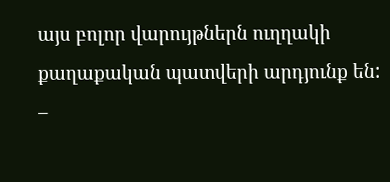այս բոլոր վարույթներն ուղղակի քաղաքական պատվերի արդյունք են:
–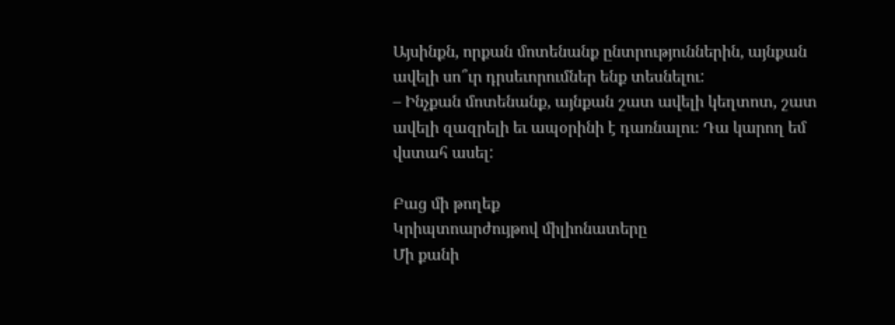Այսինքն, որքան մոտենանք ընտրություններին, այնքան ավելի սո՞ւր դրսեւորումներ ենք տեսնելու:
– Ինչքան մոտենանք, այնքան շատ ավելի կեղտոտ, շատ ավելի զազրելի եւ ապօրինի է դառնալու։ Դա կարող եմ վստահ ասել:

Բաց մի թողեք
Կրիպտոարժույթով միլիոնատերը
Մի քանի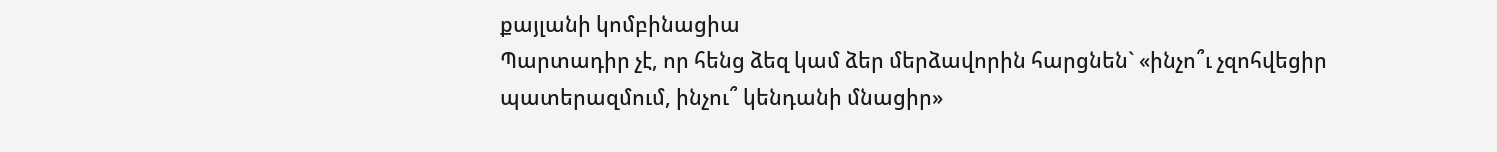քայլանի կոմբինացիա
Պարտադիր չէ, որ հենց ձեզ կամ ձեր մերձավորին հարցնեն` «ինչո՞ւ չզոհվեցիր պատերազմում, ինչու՞ կենդանի մնացիր»